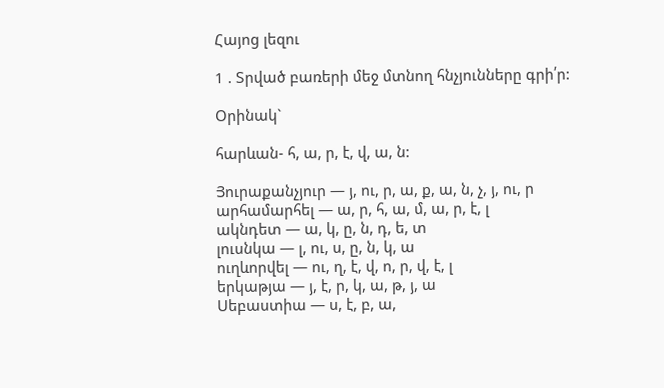Հայոց լեզու

1 . Տրված բառերի մեջ մտնող հնչյունները գրի՛ր:

Օրինակ`

հարևան- հ, ա, ր, է, վ, ա, ն:

Յուրաքանչյուր — յ, ու, ր, ա, ք, ա, ն, չ, յ, ու, ր
արհամարհել — ա, ր, հ, ա, մ, ա, ր, է, լ
ակնդետ — ա, կ, ը, ն, դ, ե, տ
լուսնկա — լ, ու, ս, ը, ն, կ, ա
ուղևորվել — ու, ղ, է, վ, ո, ր, վ, է, լ
երկաթյա — յ, է, ր, կ, ա, թ, յ, ա
Սեբաստիա — ս, է, բ, ա,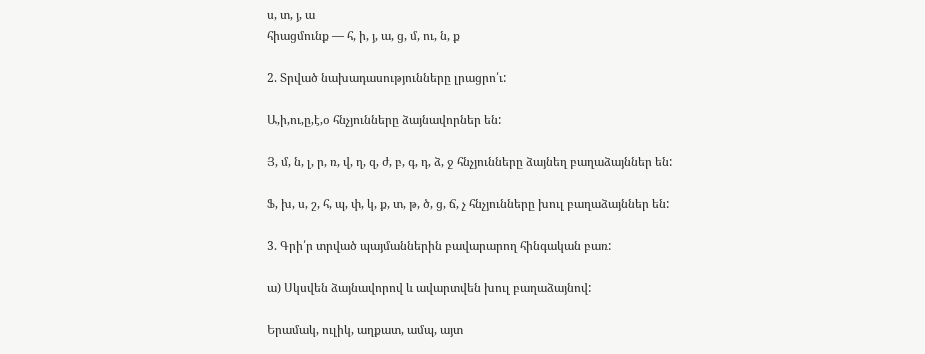ս, տ, յ, ա
հիացմունք — հ, ի, յ, ա, ց, մ, ու, ն, ք

2. Տրված նախադասությունները լրացրո՛ւ:

Ա,ի,ու,ը,է,օ հնչյունները ձայնավորներ են:

Յ, մ, ն, լ, ր, ռ, վ, ղ, զ, ժ, բ, գ, դ, ձ, ջ հնչյունները ձայնեղ բաղաձայններ են:

Ֆ, խ, ս, շ, հ, պ, փ, կ, ք, տ, թ, ծ, ց, ճ, չ հնչյունները խուլ բաղաձայններ են:

3. Գրի՛ր տրված պայմաններին բավարարող հինգական բառ:

ա) Սկսվեն ձայնավորով և ավարտվեն խուլ բաղաձայնով:

Երամակ, ուլիկ, աղքատ, ամպ, այտ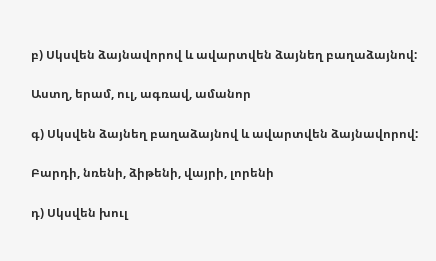բ) Սկսվեն ձայնավորով և ավարտվեն ձայնեղ բաղաձայնով:

Աստղ, երամ, ուլ, ագռավ, ամանոր

գ) Սկսվեն ձայնեղ բաղաձայնով և ավարտվեն ձայնավորով:

Բարդի, նռենի, ձիթենի, վայրի, լորենի

դ) Սկսվեն խուլ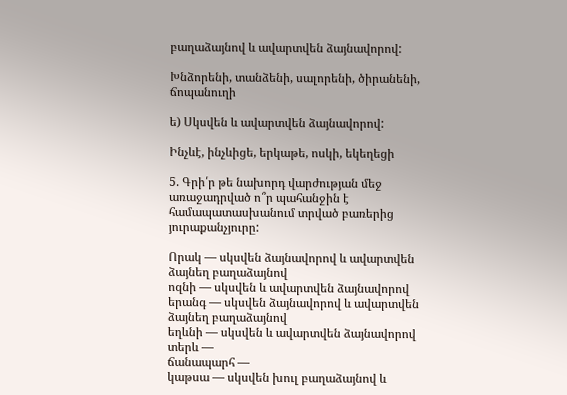բաղաձայնով և ավարտվեն ձայնավորով:

Խնձորենի, տանձենի, սալորենի, ծիրանենի, ճոպանուղի

ե) Սկսվեն և ավարտվեն ձայնավորով:

Ինչևէ, ինչևիցե, երկաթե, ոսկի, եկեղեցի

5. Գրի՛ր թե նախորդ վարժության մեջ առաջադրված ո՞ր պահանջին է համապատասխանում տրված բառերից յուրաքանչյուրը:

Որակ — սկսվեն ձայնավորով և ավարտվեն ձայնեղ բաղաձայնով
ոզնի — սկսվեն և ավարտվեն ձայնավորով
երանգ — սկսվեն ձայնավորով և ավարտվեն ձայնեղ բաղաձայնով
եղևնի — սկսվեն և ավարտվեն ձայնավորով
տերև —
ճանապարհ —
կաթսա — սկսվեն խուլ բաղաձայնով և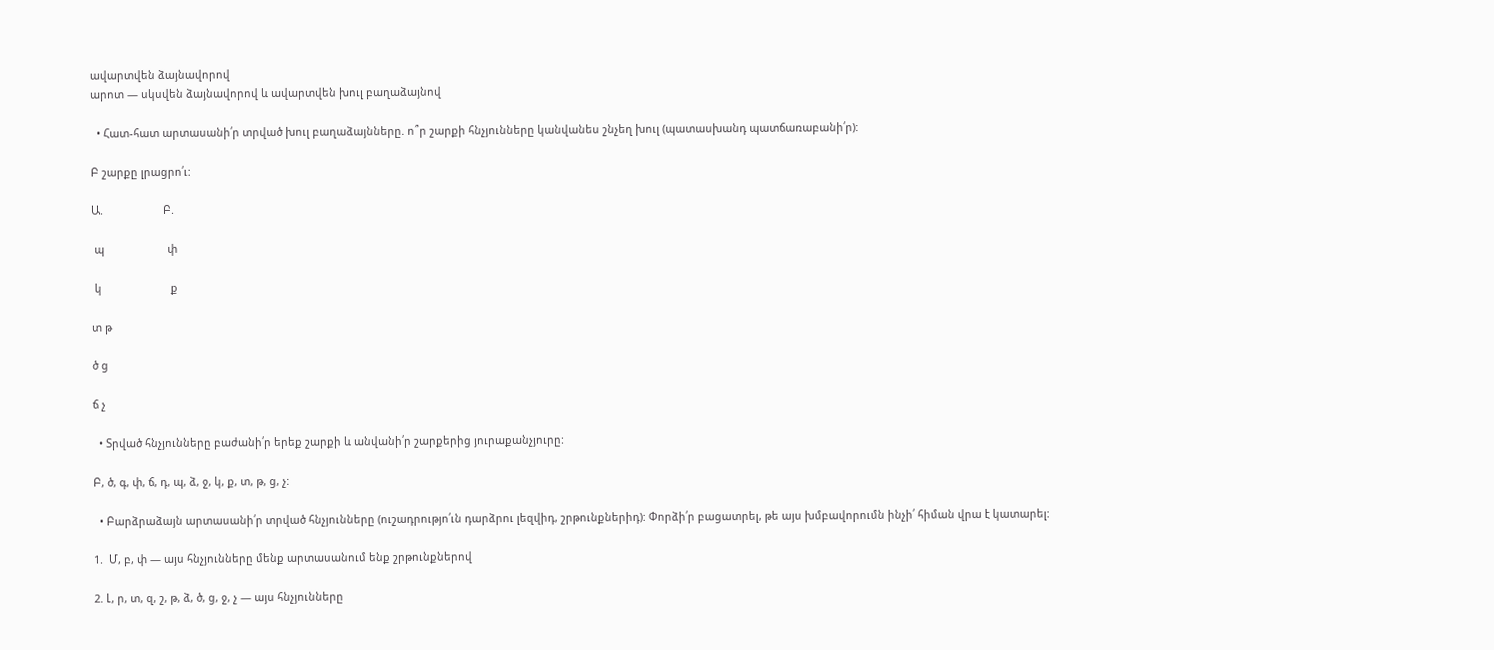ավարտվեն ձայնավորով
արոտ — սկսվեն ձայնավորով և ավարտվեն խուլ բաղաձայնով

  • Հատ-հատ արտասանի՛ր տրված խուլ բաղաձայնները. ո՞ր շարքի հնչյունները կանվանես շնչեղ խուլ (պատասխանդ պատճառաբանի՛ր):

Բ շարքը լրացրո՛ւ:

Ա.                    Բ.

 պ                     փ

 կ                       ք

տ թ

ծ ց

ճ չ

  • Տրված հնչյունները բաժանի՛ր երեք շարքի և անվանի՛ր շարքերից յուրաքանչյուրը:

Բ, ծ, գ, փ, ճ, դ, պ, ձ, ջ, կ, ք, տ, թ, ց, չ:

  • Բարձրաձայն արտասանի՛ր տրված հնչյունները (ուշադրությո՛ւն դարձրու լեզվիդ, շրթունքներիդ): Փորձի՛ր բացատրել, թե այս խմբավորումն ինչի՛ հիման վրա է կատարել:

1.  Մ, բ, փ — այս հնչյունները մենք արտասանում ենք շրթունքներով

2. Լ, ր, տ, զ, շ, թ, ձ, ծ, ց, ջ, չ — այս հնչյունները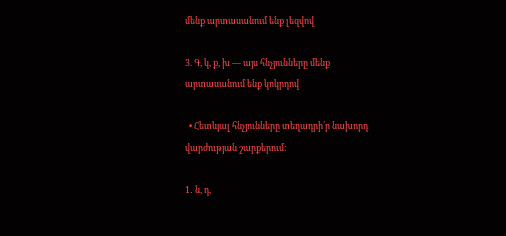մենք արտասանում ենք լեզվով

3. Գ, կ, ք, խ — այս հնչյունները մենք արտասանում ենք կոկրդով

  • Հետևյալ հնչյունները տեղադրի՛ր նախորդ վարժության շարքերում:

1․ ն, դ,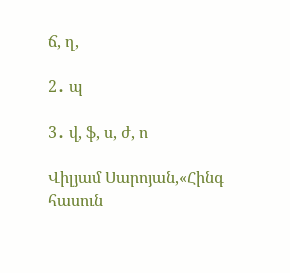ճ, ղ,

2․ պ

3․ վ, ֆ, ս, ժ, ո

Վիլյամ Սարոյան,«Հինգ հասուն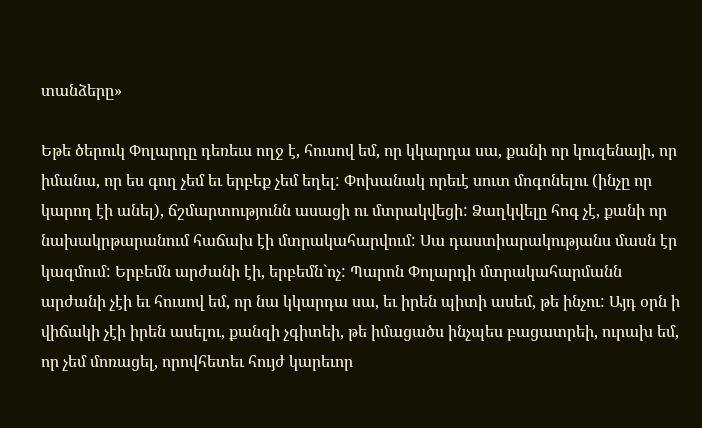տանձերը»

Եթե ծերուկ Փոլարդը դեռեւս ողջ է, հուսով եմ, որ կկարդա սա, քանի որ կուզենայի, որ իմանա, որ ես գող չեմ եւ երբեք չեմ եղել: Փոխանակ որեւէ սուտ մոգոնելու (ինչը որ կարող էի անել), ճշմարտությունն ասացի ու մտրակվեցի: Ձաղկվելը հոգ չէ, քանի որ նախակրթարանում հաճախ էի մտրակահարվում: Սա դաստիարակությանս մասն էր կազմում: Երբեմն արժանի էի, երբեմն`ոչ: Պարոն Փոլարդի մտրակահարմանն արժանի չէի եւ հուսով եմ, որ նա կկարդա սա, եւ իրեն պիտի ասեմ, թե ինչու: Այդ օրն ի վիճակի չէի իրեն ասելու, քանզի չգիտեի, թե իմացածս ինչպես բացատրեի, ուրախ եմ, որ չեմ մոռացել, որովհետեւ հույժ կարեւոր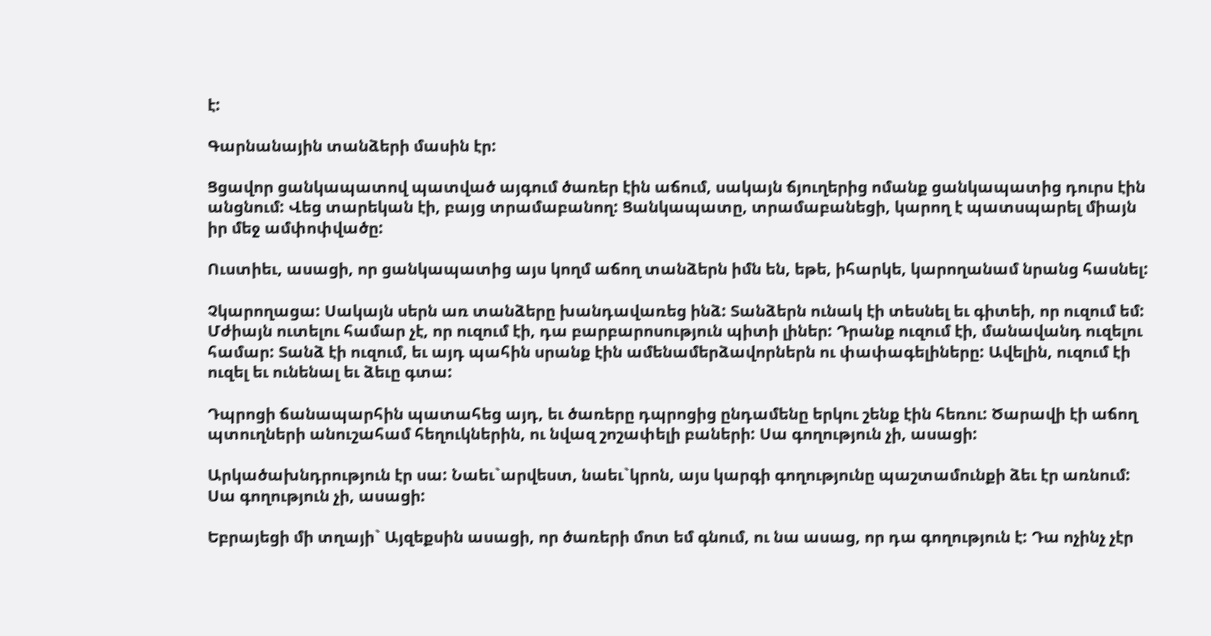է:

Գարնանային տանձերի մասին էր:

Ցցավոր ցանկապատով պատված այգում ծառեր էին աճում, սակայն ճյուղերից ոմանք ցանկապատից դուրս էին անցնում: Վեց տարեկան էի, բայց տրամաբանող: Ցանկապատը, տրամաբանեցի, կարող է պատսպարել միայն իր մեջ ամփոփվածը:

Ուստիեւ, ասացի, որ ցանկապատից այս կողմ աճող տանձերն իմն են, եթե, իհարկե, կարողանամ նրանց հասնել:

Չկարողացա: Սակայն սերն առ տանձերը խանդավառեց ինձ: Տանձերն ունակ էի տեսնել եւ գիտեի, որ ուզում եմ: Մժիայն ուտելու համար չէ, որ ուզում էի, դա բարբարոսություն պիտի լիներ: Դրանք ուզում էի, մանավանդ ուզելու համար: Տանձ էի ուզում, եւ այդ պահին սրանք էին ամենամերձավորներն ու փափագելիները: Ավելին, ուզում էի ուզել եւ ունենալ եւ ձեւը գտա:

Դպրոցի ճանապարհին պատահեց այդ, եւ ծառերը դպրոցից ընդամենը երկու շենք էին հեռու: Ծարավի էի աճող պտուղների անուշահամ հեղուկներին, ու նվազ շոշափելի բաների: Սա գողություն չի, ասացի:

Արկածախնդրություն էր սա: Նաեւ`արվեստ, նաեւ`կրոն, այս կարգի գողությունը պաշտամունքի ձեւ էր առնում: Սա գողություն չի, ասացի:

Եբրայեցի մի տղայի` Այզեքսին ասացի, որ ծառերի մոտ եմ գնում, ու նա ասաց, որ դա գողություն է: Դա ոչինչ չէր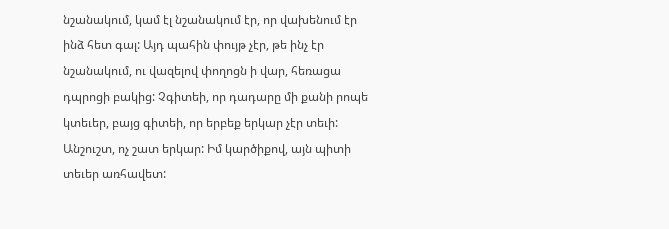նշանակում, կամ էլ նշանակում էր, որ վախենում էր ինձ հետ գալ: Այդ պահին փույթ չէր, թե ինչ էր նշանակում, ու վազելով փողոցն ի վար, հեռացա դպրոցի բակից: Չգիտեի, որ դադարը մի քանի րոպե կտեւեր, բայց գիտեի, որ երբեք երկար չէր տեւի: Անշուշտ, ոչ շատ երկար: Իմ կարծիքով, այն պիտի տեւեր առհավետ: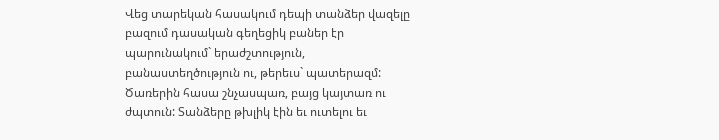Վեց տարեկան հասակում դեպի տանձեր վազելը բազում դասական գեղեցիկ բաներ էր պարունակում` երաժշտություն, բանաստեղծություն ու, թերեւս` պատերազմ: Ծառերին հասա շնչասպառ, բայց կայտառ ու ժպտուն: Տանձերը թխլիկ էին եւ ուտելու եւ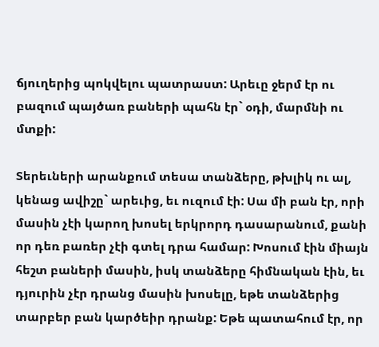ճյուղերից պոկվելու պատրաստ: Արեւը ջերմ էր ու բազում պայծառ բաների պահն էր` օդի, մարմնի ու մտքի:

Տերեւների արանքում տեսա տանձերը, թխլիկ ու ալ, կենաց ավիշը` արեւից, եւ ուզում էի: Սա մի բան էր, որի մասին չէի կարող խոսել երկրորդ դասարանում, քանի որ դեռ բառեր չէի գտել դրա համար: Խոսում էին միայն հեշտ բաների մասին, իսկ տանձերը հիմնական էին, եւ դյուրին չէր դրանց մասին խոսելը, եթե տանձերից տարբեր բան կարծեիր դրանք: Եթե պատահում էր, որ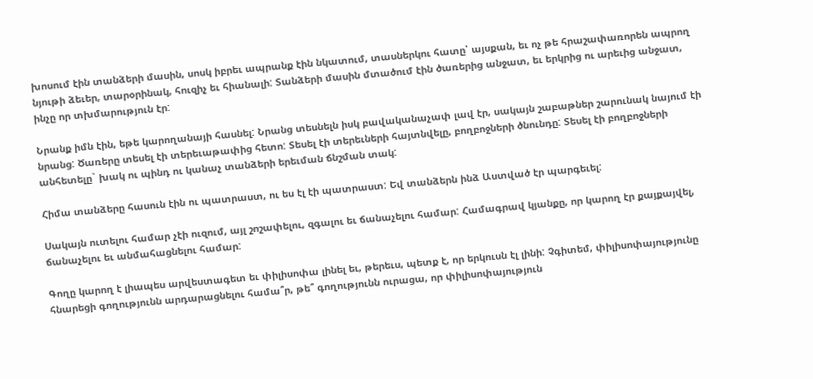խոսում էին տանձերի մասին, սոսկ իբրեւ ապրանք էին նկատում, տասներկու հատը՝ այսքան, եւ ոչ թե հրաշափառորեն ապրող նյութի ձեւեր, տարօրինակ, հուզիչ եւ հիանալի: Տանձերի մասին մտածում էին ծառերից անջատ, եւ երկրից ու արեւից անջատ, ինչը որ տխմարություն էր:

Նրանք իմն էին, եթե կարողանայի հասնել: Նրանց տեսնելն իսկ բավականաչափ լավ էր, սակայն շաբաթներ շարունակ նայում էի նրանց: Ծառերը տեսել էի տերեւաթափից հետո: Տեսել էի տերեւների հայտնվելը, բողբոջների ծնունդը: Տեսել էի բողբոջների անհետելը` խակ ու պինդ ու կանաչ տանձերի երեւման ճնշման տակ:

Հիմա տանձերը հասուն էին ու պատրաստ, ու ես էլ էի պատրաստ: Եվ տանձերն ինձ Աստված էր պարգեւել:

Սակայն ուտելու համար չէի ուզում, այլ շոշափելու, զգալու եւ ճանաչելու համար: Համագրավ կյանքը, որ կարող էր քայքայվել, ճանաչելու եւ անմահացնելու համար:

Գողը կարող է լիապես արվեստագետ եւ փիլիսոփա լինել եւ, թերեւս, պետք է, որ երկուսն էլ լինի: Չգիտեմ, փիլիսոփայությունը հնարեցի գողությունն արդարացնելու համա՞ր, թե՞ գողությունն ուրացա, որ փիլիսոփայություն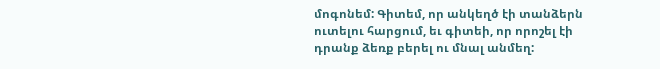մոգոնեմ: Գիտեմ, որ անկեղծ էի տանձերն ուտելու հարցում, եւ գիտեի, որ որոշել էի դրանք ձեռք բերել ու մնալ անմեղ: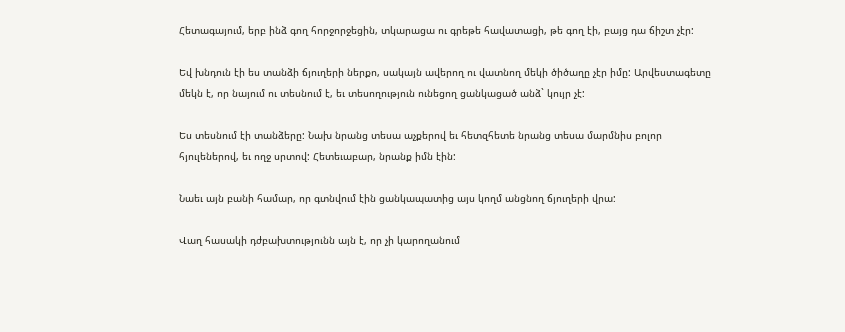Հետագայում, երբ ինձ գող հորջորջեցին, տկարացա ու գրեթե հավատացի, թե գող էի, բայց դա ճիշտ չէր:

Եվ խնդուն էի ես տանձի ճյուղերի ներքո, սակայն ավերող ու վատնող մեկի ծիծաղը չէր իմը: Արվեստագետը մեկն է, որ նայում ու տեսնում է, եւ տեսողություն ունեցող ցանկացած անձ` կույր չէ:

Ես տեսնում էի տանձերը: Նախ նրանց տեսա աչքերով եւ հետզհետե նրանց տեսա մարմնիս բոլոր հյուլեներով, եւ ողջ սրտով: Հետեւաբար, նրանք իմն էին:

Նաեւ այն բանի համար, որ գտնվում էին ցանկապատից այս կողմ անցնող ճյուղերի վրա:

Վաղ հասակի դժբախտությունն այն է, որ չի կարողանում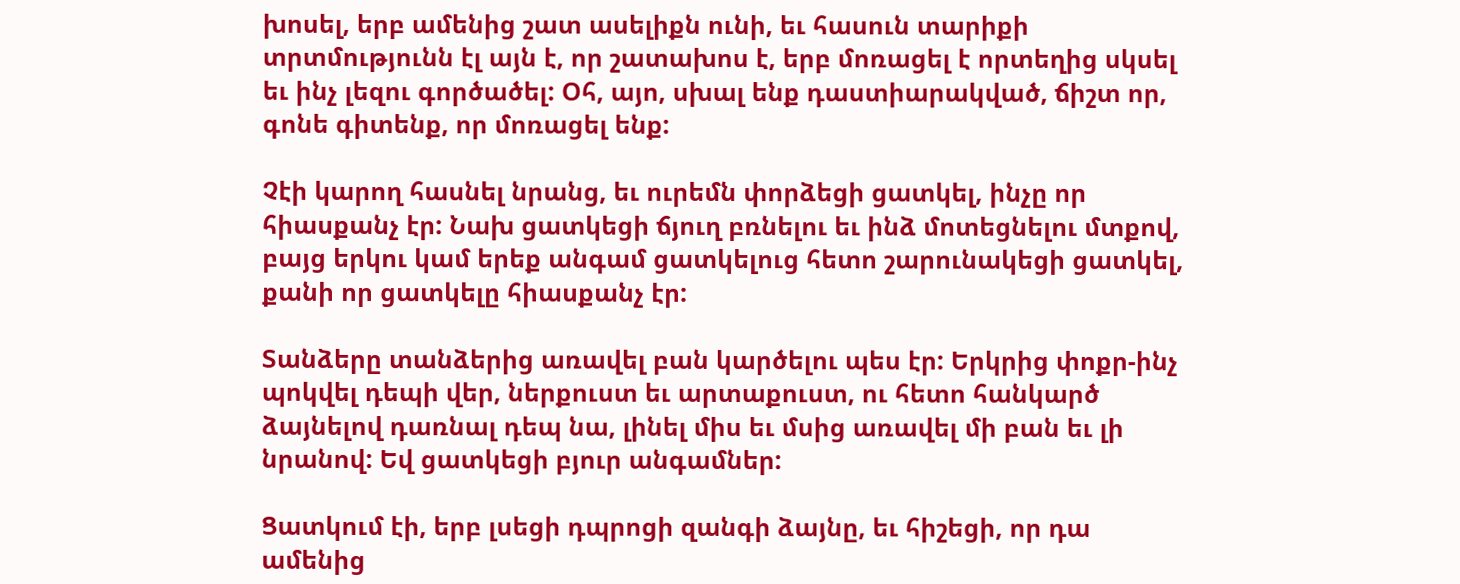խոսել, երբ ամենից շատ ասելիքն ունի, եւ հասուն տարիքի տրտմությունն էլ այն է, որ շատախոս է, երբ մոռացել է որտեղից սկսել եւ ինչ լեզու գործածել: Օհ, այո, սխալ ենք դաստիարակված, ճիշտ որ, գոնե գիտենք, որ մոռացել ենք:

Չէի կարող հասնել նրանց, եւ ուրեմն փորձեցի ցատկել, ինչը որ հիասքանչ էր: Նախ ցատկեցի ճյուղ բռնելու եւ ինձ մոտեցնելու մտքով, բայց երկու կամ երեք անգամ ցատկելուց հետո շարունակեցի ցատկել, քանի որ ցատկելը հիասքանչ էր:

Տանձերը տանձերից առավել բան կարծելու պես էր: Երկրից փոքր-ինչ պոկվել դեպի վեր, ներքուստ եւ արտաքուստ, ու հետո հանկարծ ձայնելով դառնալ դեպ նա, լինել միս եւ մսից առավել մի բան եւ լի նրանով: Եվ ցատկեցի բյուր անգամներ:

Ցատկում էի, երբ լսեցի դպրոցի զանգի ձայնը, եւ հիշեցի, որ դա ամենից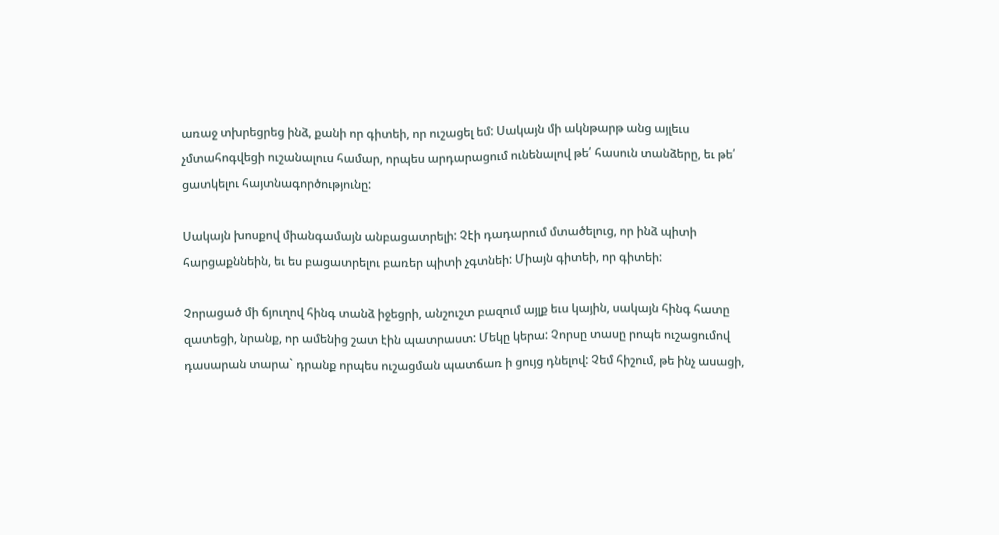առաջ տխրեցրեց ինձ, քանի որ գիտեի, որ ուշացել եմ: Սակայն մի ակնթարթ անց այլեւս չմտահոգվեցի ուշանալուս համար, որպես արդարացում ունենալով թե՛ հասուն տանձերը, եւ թե՛ ցատկելու հայտնագործությունը:

Սակայն խոսքով միանգամայն անբացատրելի: Չէի դադարում մտածելուց, որ ինձ պիտի հարցաքննեին, եւ ես բացատրելու բառեր պիտի չգտնեի: Միայն գիտեի, որ գիտեի:

Չորացած մի ճյուղով հինգ տանձ իջեցրի, անշուշտ բազում այլք եւս կային, սակայն հինգ հատը զատեցի, նրանք, որ ամենից շատ էին պատրաստ: Մեկը կերա: Չորսը տասը րոպե ուշացումով դասարան տարա` դրանք որպես ուշացման պատճառ ի ցույց դնելով: Չեմ հիշում, թե ինչ ասացի,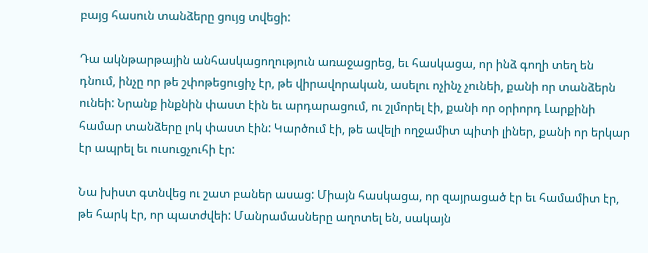բայց հասուն տանձերը ցույց տվեցի:

Դա ակնթարթային անհասկացողություն առաջացրեց, եւ հասկացա, որ ինձ գողի տեղ են դնում, ինչը որ թե շփոթեցուցիչ էր, թե վիրավորական, ասելու ոչինչ չունեի, քանի որ տանձերն ունեի: Նրանք ինքնին փաստ էին եւ արդարացում, ու շլմորել էի, քանի որ օրիորդ Լարքինի համար տանձերը լոկ փաստ էին: Կարծում էի, թե ավելի ողջամիտ պիտի լիներ, քանի որ երկար էր ապրել եւ ուսուցչուհի էր:

Նա խիստ գտնվեց ու շատ բաներ ասաց: Միայն հասկացա, որ զայրացած էր եւ համամիտ էր, թե հարկ էր, որ պատժվեի: Մանրամասները աղոտել են, սակայն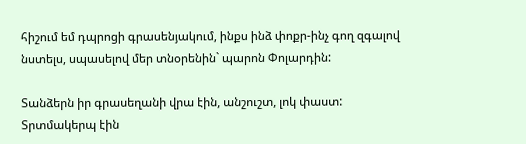հիշում եմ դպրոցի գրասենյակում, ինքս ինձ փոքր-ինչ գող զգալով նստելս, սպասելով մեր տնօրենին` պարոն Փոլարդին:

Տանձերն իր գրասեղանի վրա էին, անշուշտ, լոկ փաստ: Տրտմակերպ էին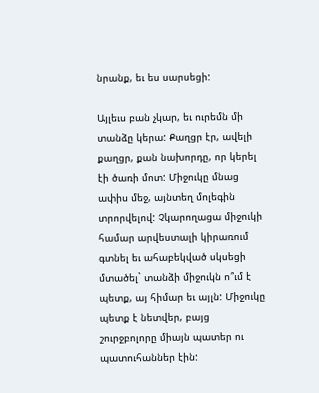նրանք, եւ ես սարսեցի:

Այլեւս բան չկար, եւ ուրեմն մի տանձը կերա: Քաղցր էր, ավելի քաղցր, քան նախորդը, որ կերել էի ծառի մոտ: Միջուկը մնաց ափիս մեջ, այնտեղ մոլեգին տրորվելով: Չկարողացա միջուկի համար արվեստալի կիրառում գտնել եւ ահաբեկված սկսեցի մտածել` տանձի միջուկն ո՞ւմ է պետք, այ հիմար եւ այլն: Միջուկը պետք է նետվեր, բայց շուրջբոլորը միայն պատեր ու պատուհաններ էին: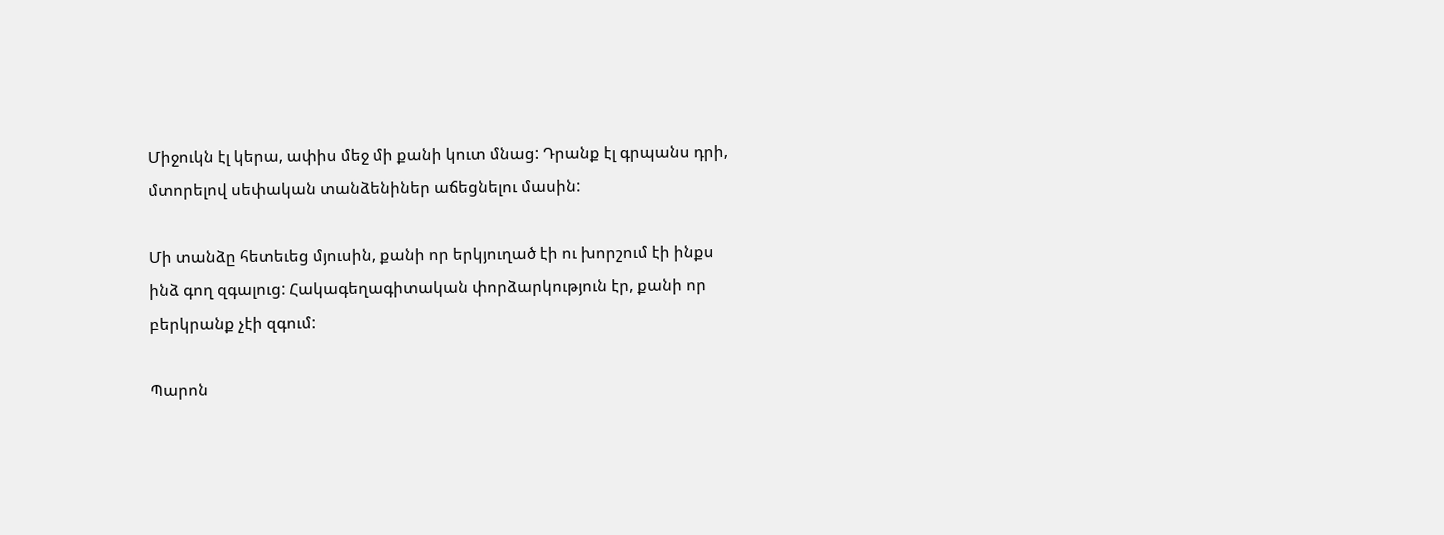Միջուկն էլ կերա, ափիս մեջ մի քանի կուտ մնաց: Դրանք էլ գրպանս դրի, մտորելով սեփական տանձենիներ աճեցնելու մասին:

Մի տանձը հետեւեց մյուսին, քանի որ երկյուղած էի ու խորշում էի ինքս ինձ գող զգալուց: Հակագեղագիտական փորձարկություն էր, քանի որ բերկրանք չէի զգում:

Պարոն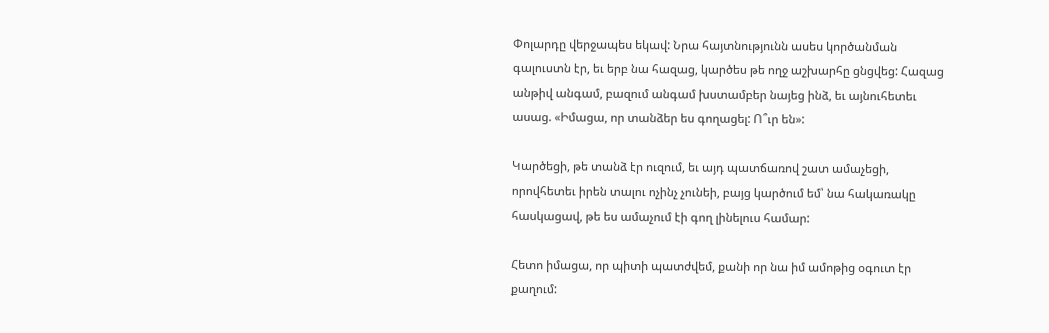Փոլարդը վերջապես եկավ: Նրա հայտնությունն ասես կործանման գալուստն էր, եւ երբ նա հազաց, կարծես թե ողջ աշխարհը ցնցվեց: Հազաց անթիվ անգամ, բազում անգամ խստամբեր նայեց ինձ, եւ այնուհետեւ ասաց. «Իմացա, որ տանձեր ես գողացել: Ո՞ւր են»:

Կարծեցի, թե տանձ էր ուզում, եւ այդ պատճառով շատ ամաչեցի, որովհետեւ իրեն տալու ոչինչ չունեի, բայց կարծում եմ՝ նա հակառակը հասկացավ, թե ես ամաչում էի գող լինելուս համար:

Հետո իմացա, որ պիտի պատժվեմ, քանի որ նա իմ ամոթից օգուտ էր քաղում: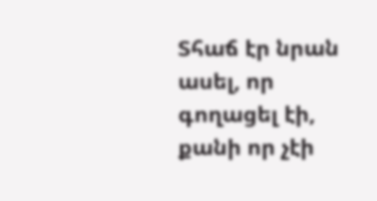Տհաճ էր նրան ասել, որ գողացել էի, քանի որ չէի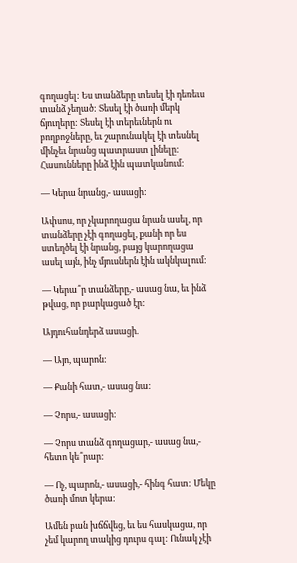գողացել: Ես տանձերը տեսել էի դեռեւս տանձ չեղած: Տեսել էի ծառի մերկ ճյուղերը: Տեսել էի տերեւներն ու բողբոջները, եւ շարունակել էի տեսնել մինչեւ նրանց պատրաստ լինելը: Հասունները ինձ էին պատկանում:

— Կերա նրանց,- ասացի:

Ափսոս, որ չկարողացա նրան ասել, որ տանձերը չէի գողացել, քանի որ ես ստեղծել էի նրանց, բայց կարողացա ասել այն, ինչ մյուսներն էին ակնկալում:

— Կերա՞ր տանձերը,- ասաց նա, եւ ինձ թվաց, որ բարկացած էր:

Այդուհանդերձ ասացի.

— Այո, պարոն:

— Քանի հատ,- ասաց նա:

— Չորս,- ասացի:

— Չորս տանձ գողացար,- ասաց նա,- հետո կե՞րար:

— Ոչ, պարոն,- ասացի,- հինգ հատ: Մեկը ծառի մոտ կերա:

Ամեն բան խճճվեց, եւ ես հասկացա, որ չեմ կարող տակից դուրս գալ: Ունակ չէի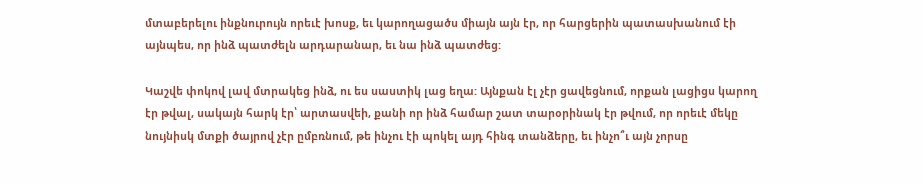մտաբերելու ինքնուրույն որեւէ խոսք, եւ կարողացածս միայն այն էր, որ հարցերին պատասխանում էի այնպես, որ ինձ պատժելն արդարանար, եւ նա ինձ պատժեց:

Կաշվե փոկով լավ մտրակեց ինձ, ու ես սաստիկ լաց եղա: Այնքան էլ չէր ցավեցնում, որքան լացիցս կարող էր թվալ, սակայն հարկ էր՝ արտասվեի, քանի որ ինձ համար շատ տարօրինակ էր թվում, որ որեւէ մեկը նույնիսկ մտքի ծայրով չէր ըմբռնում, թե ինչու էի պոկել այդ հինգ տանձերը, եւ ինչո՞ւ այն չորսը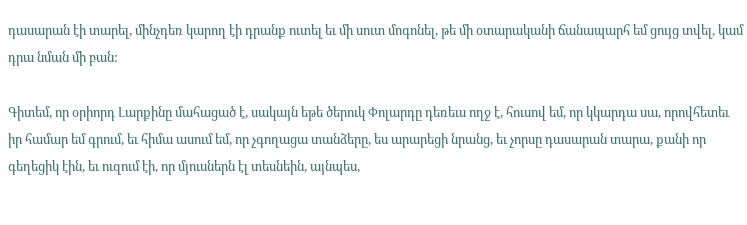դասարան էի տարել, մինչդեռ կարող էի դրանք ուտել եւ մի սուտ մոգոնել, թե մի օտարականի ճանապարհ եմ ցույց տվել, կամ դրա նման մի բան:

Գիտեմ, որ օրիորդ Լարքինը մահացած է, սակայն եթե ծերուկ Փոլարդը դեռեւս ողջ է, հուսով եմ, որ կկարդա սա, որովհետեւ իր համար եմ գրում, եւ հիմա ասում եմ, որ չգողացա տանձերը, ես արարեցի նրանց, եւ չորսը դասարան տարա, քանի որ գեղեցիկ էին, եւ ուզում էի, որ մյուսներն էլ տեսնեին, այնպես,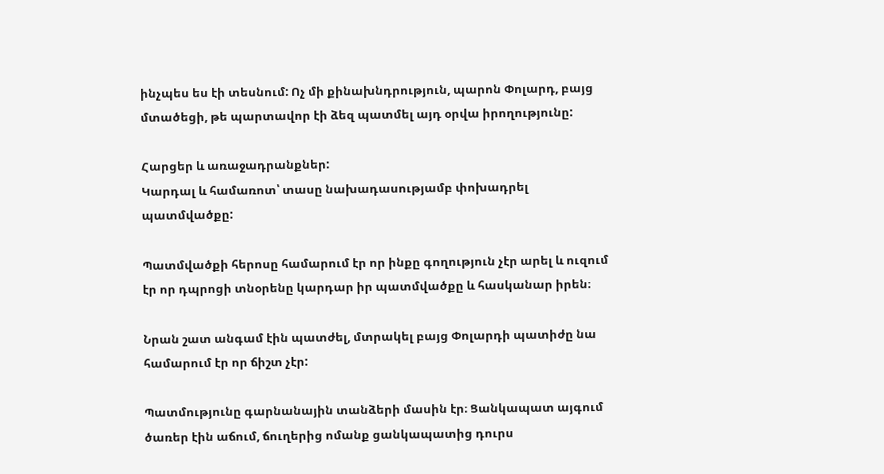ինչպես ես էի տեսնում: Ոչ մի քինախնդրություն, պարոն Փոլարդ, բայց մտածեցի, թե պարտավոր էի ձեզ պատմել այդ օրվա իրողությունը:

Հարցեր և առաջադրանքներ:
Կարդալ և համառոտ՝ տասը նախադասությամբ փոխադրել պատմվածքը:

Պատմվածքի հերոսը համարում էր որ ինքը գողություն չէր արել և ուզում էր որ դպրոցի տնօրենը կարդար իր պատմվածքը և հասկանար իրեն։

Նրան շատ անգամ էին պատժել, մտրակել բայց Փոլարդի պատիժը նա համարում էր որ ճիշտ չէր:

Պատմությունը գարնանային տանձերի մասին էր։ Ցանկապատ այգում ծառեր էին աճում, ճուղերից ոմանք ցանկապատից դուրս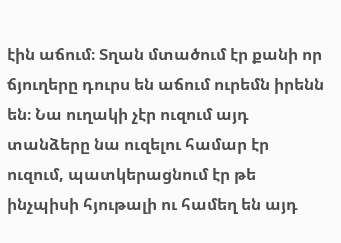էին աճում։ Տղան մտածում էր քանի որ ճյուղերը դուրս են աճում ուրեմն իրենն են։ Նա ուղակի չէր ուզում այդ տանձերը նա ուզելու համար էր ուզում, պատկերացնում էր թե ինչպիսի հյութալի ու համեղ են այդ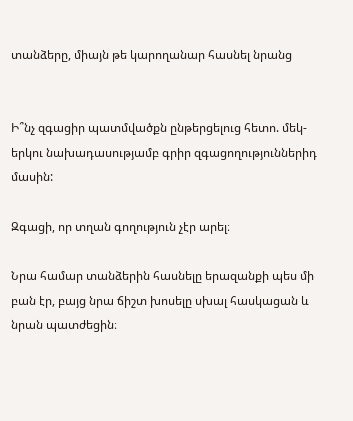տանձերը, միայն թե կարողանար հասնել նրանց


Ի՞նչ զգացիր պատմվածքն ընթերցելուց հետո. մեկ-երկու նախադասությամբ գրիր զգացողություններիդ մասին:

Զգացի, որ տղան գողություն չէր արել։

Նրա համար տանձերին հասնելը երազանքի պես մի բան էր, բայց նրա ճիշտ խոսելը սխալ հասկացան և նրան պատժեցին։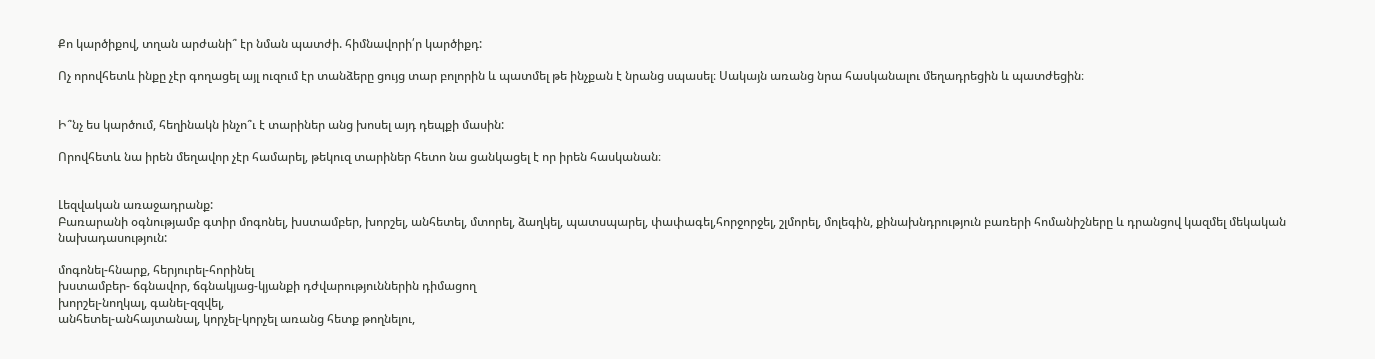Քո կարծիքով, տղան արժանի՞ էր նման պատժի. հիմնավորի՛ր կարծիքդ:

Ոչ որովհետև ինքը չէր գողացել այլ ուզում էր տանձերը ցույց տար բոլորին և պատմել թե ինչքան է նրանց սպասել։ Սակայն առանց նրա հասկանալու մեղադրեցին և պատժեցին։


Ի՞նչ ես կարծում, հեղինակն ինչո՞ւ է տարիներ անց խոսել այդ դեպքի մասին:

Որովհետև նա իրեն մեղավոր չէր համարել, թեկուզ տարիներ հետո նա ցանկացել է որ իրեն հասկանան։


Լեզվական առաջադրանք:
Բառարանի օգնությամբ գտիր մոգոնել, խստամբեր, խորշել, անհետել, մտորել, ձաղկել, պատսպարել, փափագել,հորջորջել, շլմորել, մոլեգին, քինախնդրություն բառերի հոմանիշները և դրանցով կազմել մեկական նախադասություն:

մոգոնել-հնարք, հերյուրել-հորինել
խստամբեր- ճգնավոր, ճգնակյաց-կյանքի դժվարություններին դիմացող
խորշել-նողկալ, գանել-զզվել,
անհետել-անհայտանալ, կորչել-կորչել առանց հետք թողնելու,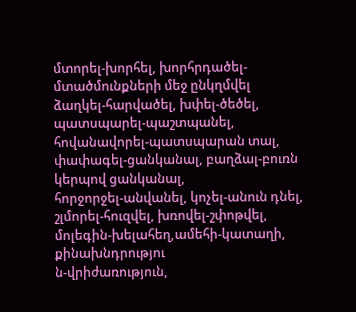մտորել-խորհել, խորհրդածել-մտածմունքների մեջ ընկղմվել
ձաղկել-հարվածել, խփել-ծեծել,
պատսպարել-պաշտպանել, հովանավորել-պատսպարան տալ,
փափագել-ցանկանալ, բաղձալ-բուռն կերպով ցանկանալ,
հորջորջել-անվանել, կոչել-անուն դնել,
շլմորել-հուզվել, խռովել-շփոթվել,
մոլեգին-խելահեղ,ամեհի-կատաղի,
քինախնդրությու
ն-վրիժառություն,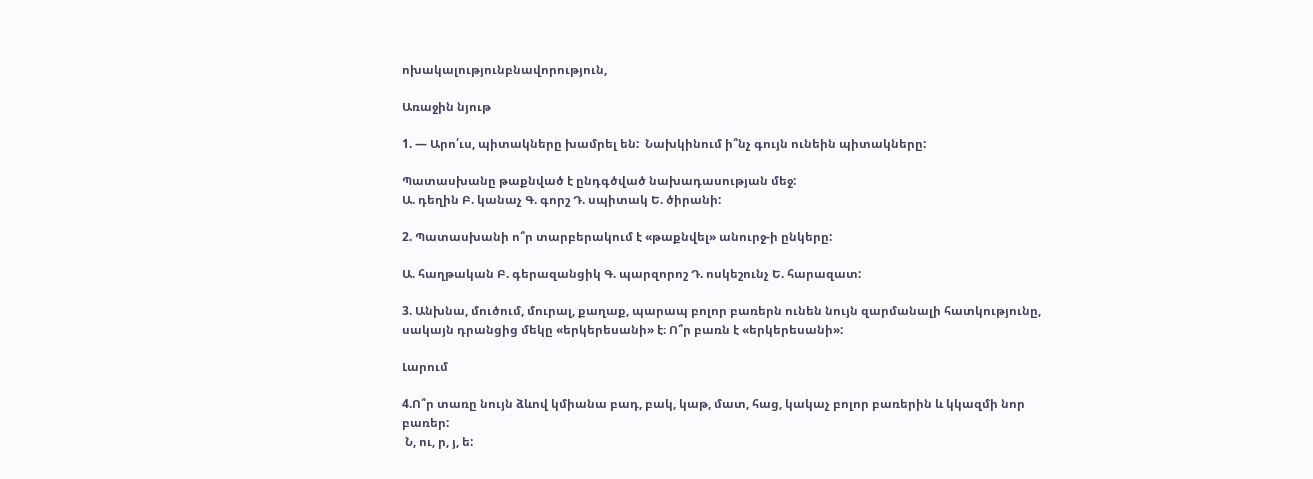ոխակալությունբնավորություն,

Առաջին նյութ

1. — Արո՛ւս, պիտակները խամրել են:  Նախկինում ի՞նչ գույն ունեին պիտակները:

Պատասխանը թաքնված է ընդգծված նախադասության մեջ:
Ա. դեղին Բ. կանաչ Գ. գորշ Դ. սպիտակ Ե. ծիրանի:

2. Պատասխանի ո՞ր տարբերակում է «թաքնվել» անուրջ-ի ընկերը:

Ա. հաղթական Բ. գերազանցիկ Գ. պարզորոշ Դ. ոսկեշունչ Ե. հարազատ:

3. Անխնա, մուծում, մուրալ, քաղաք, պարապ բոլոր բառերն ունեն նույն զարմանալի հատկությունը, սակայն դրանցից մեկը «երկերեսանի» է։ Ո՞ր բառն է «երկերեսանի»:

Լարում

4.Ո՞ր տառը նույն ձևով կմիանա բադ, բակ, կաթ, մատ, հաց, կակաչ բոլոր բառերին և կկազմի նոր բառեր:
 Ն, ու, ր, յ, ե: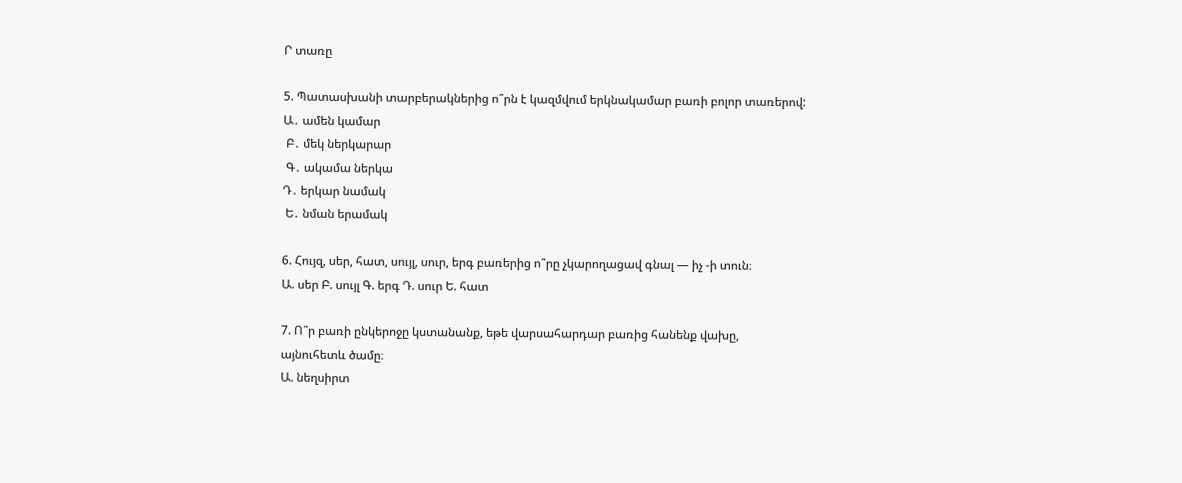Ր տառը

5. Պատասխանի տարբերակներից ո՞րն է կազմվում երկնակամար բառի բոլոր տառերով:
Ա․ ամեն կամար
 Բ․ մեկ ներկարար
 Գ․ ակամա ներկա
Դ․ երկար նամակ
 Ե․ նման երամակ

6. Հույզ, սեր, հատ, սույլ, սուր, երգ բառերից ո՞րը չկարողացավ գնալ — իչ -ի տուն։
Ա. սեր Բ. սույլ Գ. երգ Դ. սուր Ե. հատ

7. Ո՞ր բառի ընկերոջը կստանանք, եթե վարսահարդար բառից հանենք վախը,
այնուհետև ծամը։
Ա. նեղսիրտ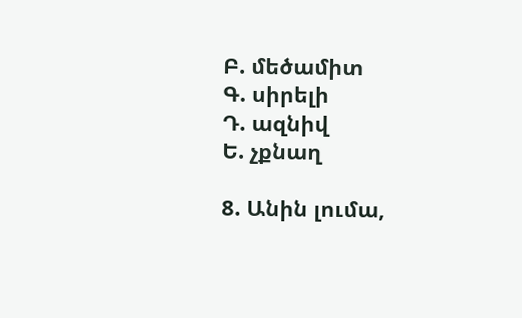Բ. մեծամիտ
Գ. սիրելի
Դ. ազնիվ
Ե. չքնաղ

8. Անին լումա,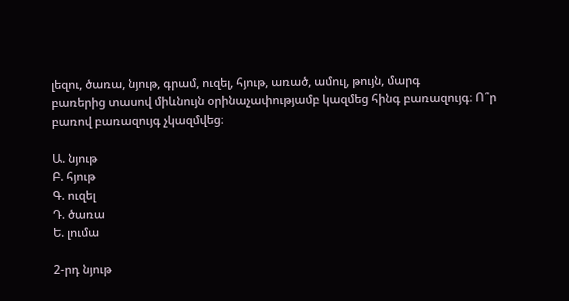լեզու, ծառա, նյութ, գրամ, ուզել, հյութ, առած, ամուլ, թույն, մարգ
բառերից տասով միևնույն օրինաչափությամբ կազմեց հինգ բառազույգ։ Ո՞ր
բառով բառազույգ չկազմվեց։

Ա. նյութ
Բ. հյութ
Գ. ուզել
Դ. ծառա
Ե. լումա

2-րդ նյութ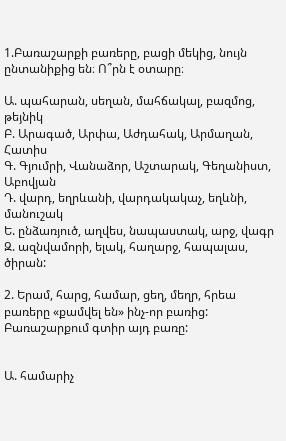1.Բառաշարքի բառերը, բացի մեկից, նույն ընտանիքից են։ Ո՞րն է օտարը։

Ա. պահարան, սեղան, մահճակալ, բազմոց, թեյնիկ
Բ. Արագած, Արփա, Աժդահակ, Արմաղան, Հատիս
Գ. Գյումրի, Վանաձոր, Աշտարակ, Գեղանիստ, Աբովյան
Դ. վարդ, եղրևանի, վարդակակաչ, եղևնի, մանուշակ
Ե. ընձառյուծ, աղվես, նապաստակ, արջ, վագր
Զ. ազնվամորի, ելակ, հաղարջ, հապալաս, ծիրան:

2. Երամ, հարց, համար, ցեղ, մեղր, հրեա բառերը «քամվել են» ինչ-որ բառից:
Բառաշարքում գտիր այդ բառը:


Ա. համարիչ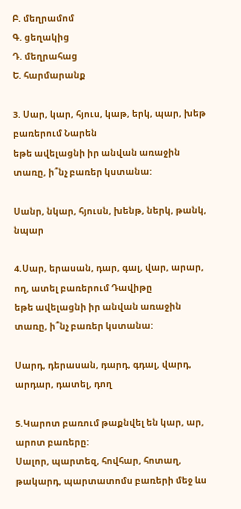Բ. մեղրամոմ
Գ. ցեղակից
Դ. մեղրահաց
Ե. հարմարանք

3. Սար, կար, հյուս, կաթ, երկ, պար, խեթ բառերում Նարեն
եթե ավելացնի իր անվան առաջին տառը, ի՞նչ բառեր կստանա:

Սանր, նկար, հյուսն, խենթ, ներկ, թանկ, նպար

4.Սար, երասան, դար, գալ, վար, արար, ող, ատել բառերում Դավիթը
եթե ավելացնի իր անվան առաջին տառը, ի՞նչ բառեր կստանա:

Սարդ, դերասան, դարդ, գդալ, վարդ, արդար, դատել, դող

5.Կարոտ բառում թաքնվել են կար, ար, արոտ բառերը:
Սալոր, պարտեզ, հովհար, հոտաղ, թակարդ, պարտատոմս բառերի մեջ ևս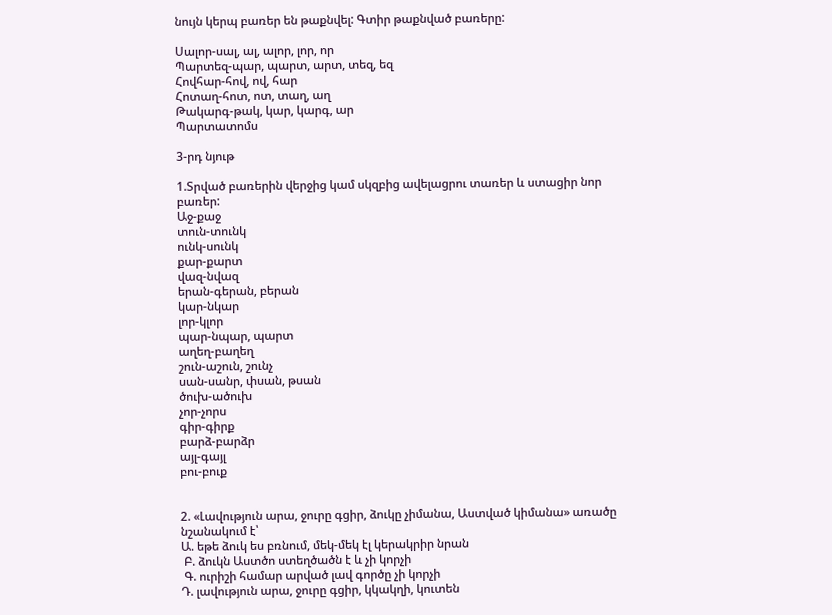նույն կերպ բառեր են թաքնվել: Գտիր թաքնված բառերը:

Սալոր-սալ, ալ, ալոր, լոր, որ
Պարտեզ-պար, պարտ, արտ, տեզ, եզ
Հովհար-հով, ով, հար
Հոտաղ-հոտ, ոտ, տաղ, աղ
Թակարգ-թակ, կար, կարգ, ար
Պարտատոմս

3-րդ նյութ

1.Տրված բառերին վերջից կամ սկզբից ավելացրու տառեր և ստացիր նոր բառեր:
Աջ-քաջ
տուն-տունկ
ունկ-սունկ
քար-քարտ
վազ-նվազ
երան-գերան, բերան
կար-նկար
լոր-կլոր
պար-նպար, պարտ
աղեղ-բաղեղ
շուն-աշուն, շունչ
սան-սանր, փսան, թսան
ծուխ-ածուխ
չոր-չորս
գիր-գիրք
բարձ-բարձր
այլ-գայլ
բու-բուք


2. «Լավություն արա, ջուրը գցիր, ձուկը չիմանա, Աստված կիմանա» առածը նշանակում է՝
Ա. եթե ձուկ ես բռնում, մեկ-մեկ էլ կերակրիր նրան
 Բ. ձուկն Աստծո ստեղծածն է և չի կորչի
 Գ. ուրիշի համար արված լավ գործը չի կորչի
Դ. լավություն արա, ջուրը գցիր, կկակղի, կուտեն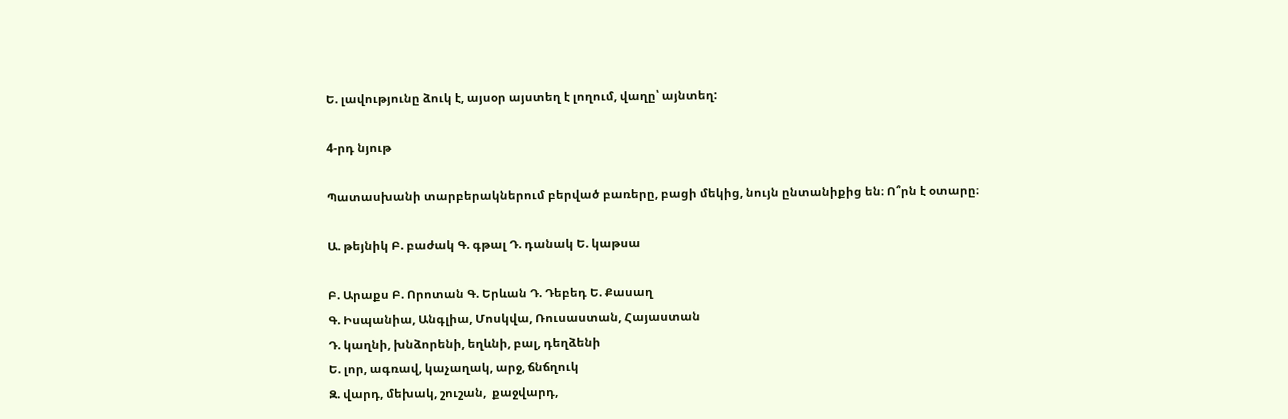Ե. լավությունը ձուկ է, այսօր այստեղ է լողում, վաղը՝ այնտեղ:

4-րդ նյութ

Պատասխանի տարբերակներում բերված բառերը, բացի մեկից, նույն ընտանիքից են։ Ո՞րն է օտարը։

Ա. թեյնիկ Բ. բաժակ Գ. գթալ Դ. դանակ Ե. կաթսա

Բ. Արաքս Բ. Որոտան Գ. Երևան Դ. Դեբեդ Ե. Քասաղ
Գ. Իսպանիա, Անգլիա, Մոսկվա, Ռուսաստան, Հայաստան
Դ. կաղնի, խնձորենի, եղևնի, բալ, դեղձենի
Ե. լոր, ագռավ, կաչաղակ, արջ, ճնճղուկ
Զ. վարդ, մեխակ, շուշան,  քաջվարդ,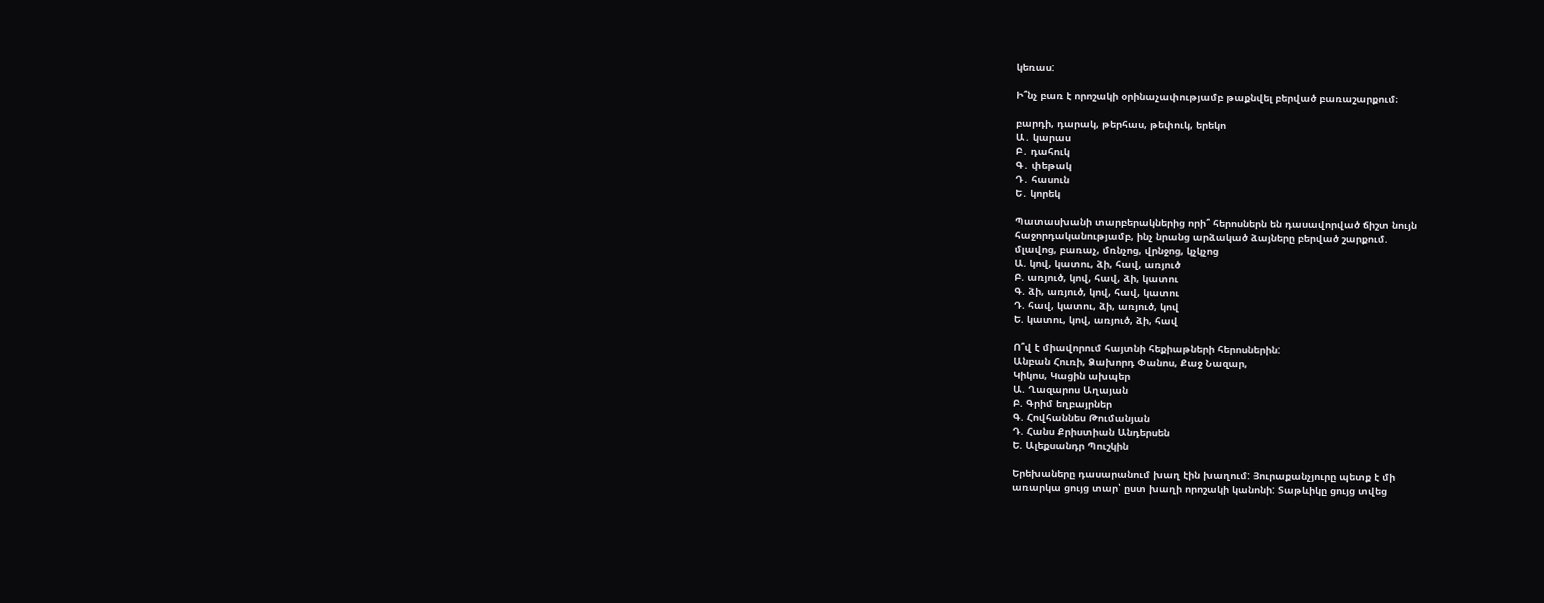կեռաս:

Ի՞նչ բառ է որոշակի օրինաչափությամբ թաքնվել բերված բառաշարքում։

բարդի, դարակ, թերհաս, թեփուկ, երեկո
Ա․ կարաս
Բ․ դահուկ
Գ․ փեթակ
Դ․ հասուն
Ե․ կորեկ

Պատասխանի տարբերակներից որի՞ հերոսներն են դասավորված ճիշտ նույն
հաջորդականությամբ, ինչ նրանց արձակած ձայները բերված շարքում.
մլավոց, բառաչ, մռնչոց, վրնջոց, կչկչոց
Ա. կով, կատու, ձի, հավ, առյուծ
Բ. առյուծ, կով, հավ, ձի, կատու
Գ. ձի, առյուծ, կով, հավ, կատու
Դ. հավ, կատու, ձի, առյուծ, կով
Ե. կատու, կով, առյուծ, ձի, հավ

Ո՞վ է միավորում հայտնի հեքիաթների հերոսներին:
Անբան Հուռի, Ձախորդ Փանոս, Քաջ Նազար,
Կիկոս, Կացին ախպեր
Ա. Ղազարոս Աղայան
Բ. Գրիմ եղբայրներ
Գ. Հովհաննես Թումանյան
Դ. Հանս Քրիստիան Անդերսեն
Ե. Ալեքսանդր Պուշկին

Երեխաները դասարանում խաղ էին խաղում: Յուրաքանչյուրը պետք է մի
առարկա ցույց տար՝ ըստ խաղի որոշակի կանոնի: Տաթևիկը ցույց տվեց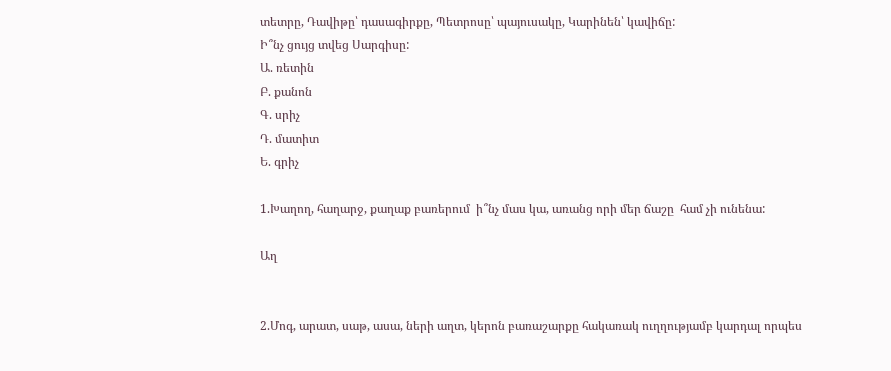տետրը, Դավիթը՝ դասագիրքը, Պետրոսը՝ պայուսակը, Կարինեն՝ կավիճը:
Ի՞նչ ցույց տվեց Սարգիսը:
Ա. ռետին
Բ. քանոն
Գ. սրիչ
Դ. մատիտ
Ե. գրիչ

1.Խաղող, հաղարջ, քաղաք բառերում  ի՞նչ մաս կա, առանց որի մեր ճաշը  համ չի ունենա:

Աղ


2.Մոգ, արատ, սաթ, ասա, ների աղտ, կերոն բառաշարքը հակառակ ուղղությամբ կարդալ որպես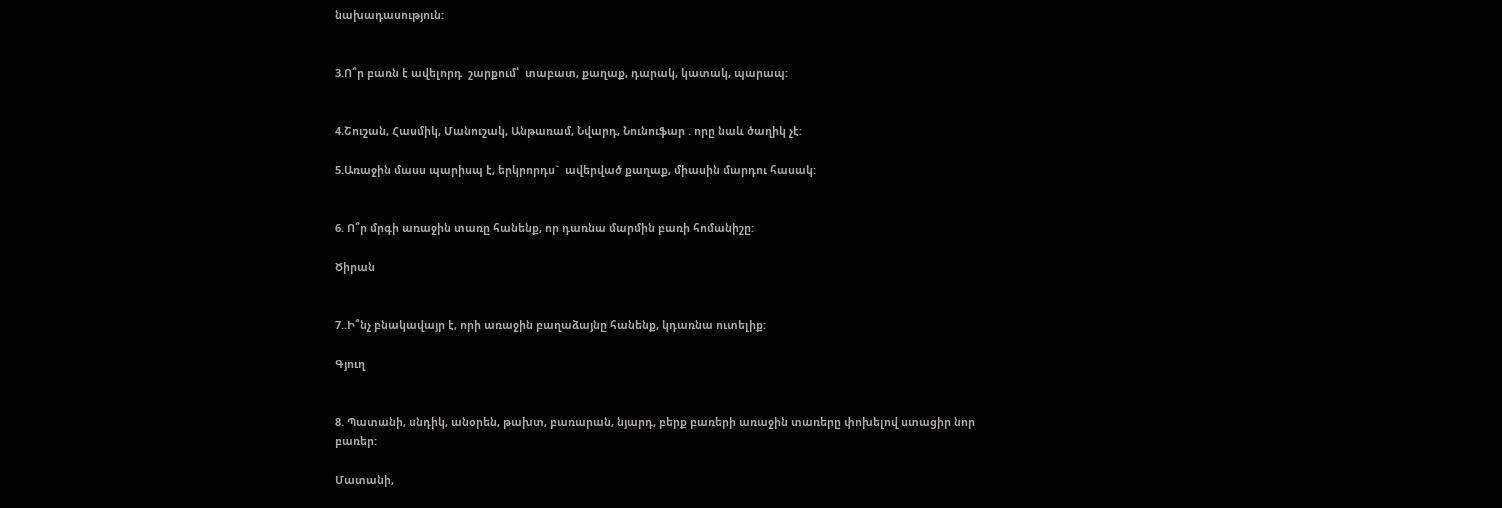նախադասություն:


3.Ո՞ր բառն է ավելորդ  շարքում՝  տաբատ, քաղաք, դարակ, կատակ, պարապ:


4.Շուշան, Հասմիկ, Մանուշակ, Անթառամ, Նվարդ, Նունուֆար . որը նաև ծաղիկ չէ:

5.Առաջին մասս պարիսպ է, երկրորդս`  ավերված քաղաք, միասին մարդու հասակ:


6. Ո՞ր մրգի առաջին տառը հանենք, որ դառնա մարմին բառի հոմանիշը:

Ծիրան


7..Ի՞նչ բնակավայր է, որի առաջին բաղաձայնը հանենք, կդառնա ուտելիք:

Գյուղ


8. Պատանի, սնդիկ, անօրեն, թախտ, բառարան, նյարդ, բերք բառերի առաջին տառերը փոխելով ստացիր նոր բառեր:

Մատանի,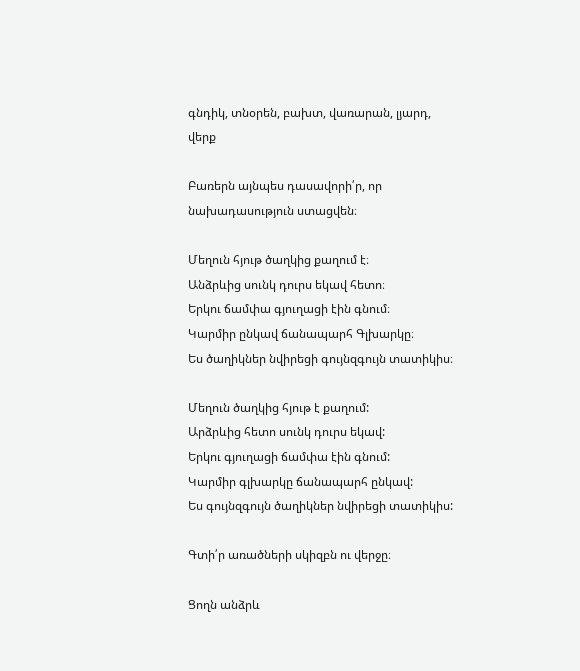գնդիկ, տնօրեն, բախտ, վառարան, լյարդ, վերք

Բառերն այնպես դասավորի՛ր, որ նախադասություն ստացվեն։

Մեղուն հյութ ծաղկից քաղում է։
Անձրևից սունկ դուրս եկավ հետո։
Երկու ճամփա գյուղացի էին գնում։
Կարմիր ընկավ ճանապարհ Գլխարկը։
Ես ծաղիկներ նվիրեցի գույնզգույն տատիկիս։

Մեղուն ծաղկից հյութ է քաղում:
Արձրևից հետո սունկ դուրս եկավ:
Երկու գյուղացի ճամփա էին գնում:
Կարմիր գլխարկը ճանապարհ ընկավ:
Ես գույնզգույն ծաղիկներ նվիրեցի տատիկիս:

Գտի՛ր առածների սկիզբն ու վերջը։

Ցողն անձրև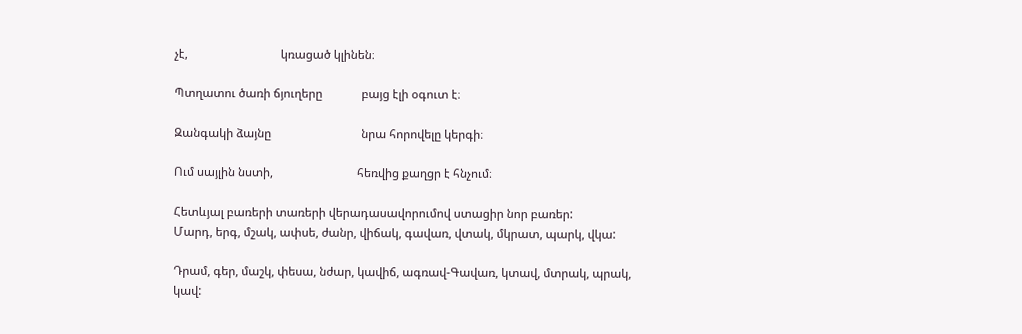չէ,                               կռացած կլինեն։

Պտղատու ծառի ճյուղերը             բայց էլի օգուտ է։

Զանգակի ձայնը                              նրա հորովելը կերգի։

Ում սայլին նստի,                            հեռվից քաղցր է հնչում։

Հետևյալ բառերի տառերի վերադասավորումով ստացիր նոր բառեր:
Մարդ, երգ, մշակ, ափսե, ժանր, վիճակ, գավառ, վտակ, մկրատ, պարկ, վկա:

Դրամ, գեր, մաշկ, փեսա, նժար, կավիճ, ագռավ-Գավառ, կտավ, մտրակ, պրակ, կավ: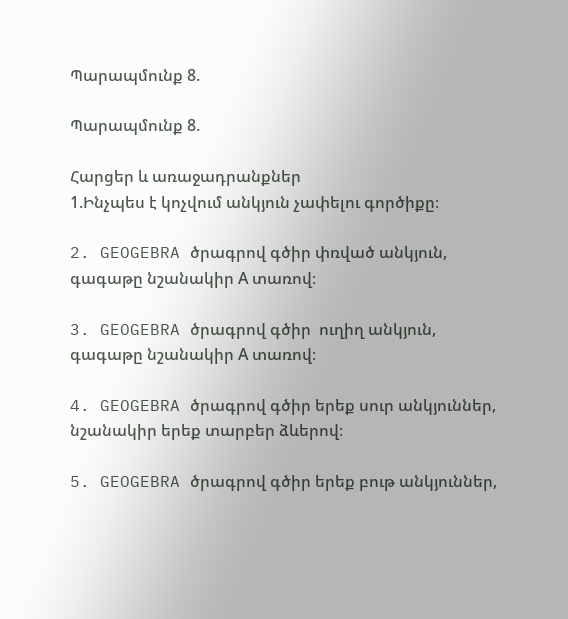Պարապմունք 8.

Պարապմունք 8.

Հարցեր և առաջադրանքներ
1.Ինչպես է կոչվում անկյուն չափելու գործիքը։

2. GEOGEBRA ծրագրով գծիր փռված անկյուն, գագաթը նշանակիր А տառով։

3. GEOGEBRA ծրագրով գծիր  ուղիղ անկյուն, գագաթը նշանակիր А տառով։

4. GEOGEBRA ծրագրով գծիր երեք սուր անկյուններ, նշանակիր երեք տարբեր ձևերով։

5. GEOGEBRA ծրագրով գծիր երեք բութ անկյուններ,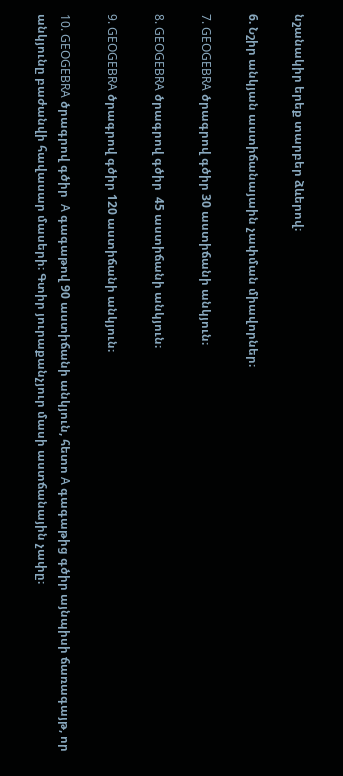նշանակիր երեք տարբեր ձևերով։

6. Նշիր անկյան աստիճանայաին չափման միավորներ։

7. GEOGEBRA ծրագրով գծիր 30 աստիճանի անկյուն։

8. GEOGEBRA ծրագրով գծիր  45 աստիճանի անկյուն։

9. GEOGEBRA ծրագրով գծիր 120 աստիճանի անկյուն։

10. GEOGEBRA ծրագրով գծիր  А գագաթով 90 աստիճանի անկյուն, հետո А գագաթից գծիր այնպիսի ճառագայթ, որ անկյունը բաժանվի հավասար մասերի։ Գտիր յուրաքանչյուր մասի աստճանային չափը։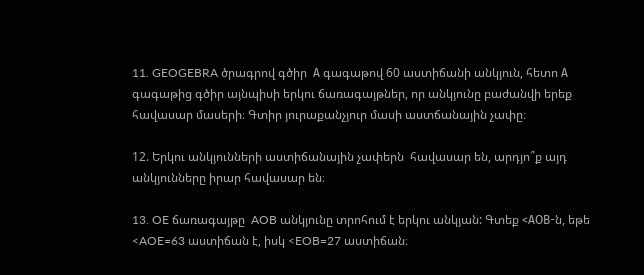11. GEOGEBRA ծրագրով գծիր  А գագաթով 60 աստիճանի անկյուն, հետո А գագաթից գծիր այնպիսի երկու ճառագայթներ, որ անկյունը բաժանվի երեք հավասար մասերի։ Գտիր յուրաքանչյուր մասի աստճանային չափը։

12. Երկու անկյունների աստիճանային չափերն  հավասար են, արդյո՞ք այդ անկյունները իրար հավասար են։

13. OE ճառագայթը  AOB անկյունը տրոհում է երկու անկյան: Գտեք <АОB-ն, եթե <AOE=63 աստիճան է, իսկ <EOB=27 աստիճան։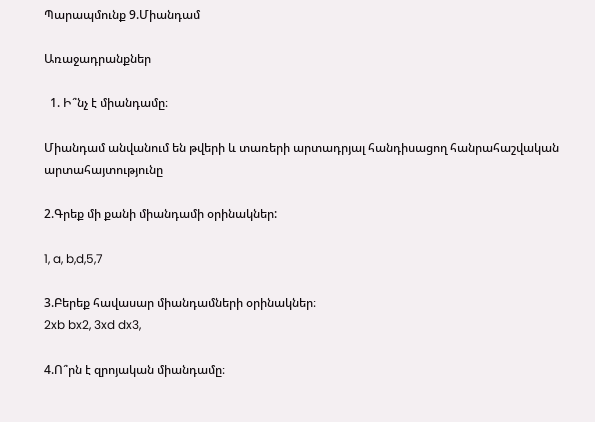Պարապմունք 9.Միանդամ

Առաջադրանքներ

  1. Ի՞նչ է միանդամը։

Միանդամ անվանում են թվերի և տառերի արտադրյալ հանդիսացող հանրահաշվական արտահայտությունը

2.Գրեք մի քանի միանդամի օրինակներ:

1, a, b,d,5,7

3.Բերեք հավասար միանդամների օրինակներ։
2xb bx2, 3xd dx3,

4.Ո՞րն է զրոյական միանդամը։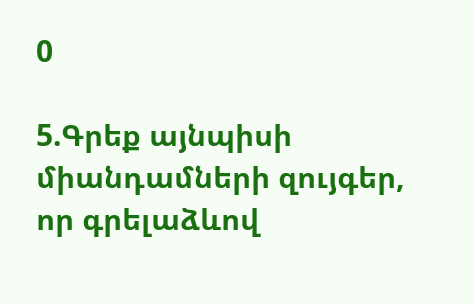0

5.Գրեք այնպիսի միանդամների զույգեր, որ գրելաձևով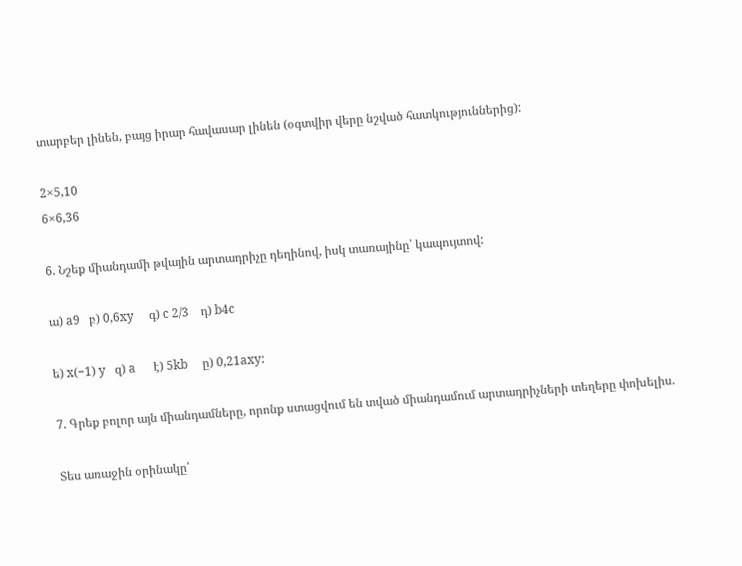տարբեր լինեն, բայց իրար հավասար լինեն (օգտվիր վերը նշված հատկություններից):

2×5,10
6×6,36

6. Նշեք միանդամի թվային արտադրիչը դեղինով, իսկ տառայինը՝ կապույտով:

ա) a9   բ) 0,6xy     գ) c 2/3    դ) b4c

ե) x(−1) y   զ) a      է) 5kb     ը) 0,21axy:

7. Գրեք բոլոր այն միանդամները, որոնք ստացվում են տված միանդամում արտադրիչների տեղերը փոխելիս.

Տես առաջին օրինակը՝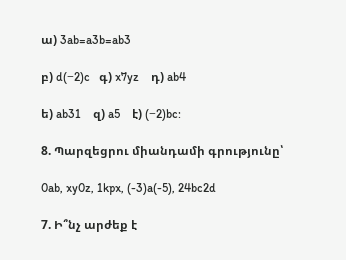ա) 3ab=a3b=ab3

բ) d(−2)c   գ) x7yz    դ) ab4

ե) ab31    զ) a5    է) (−2)bc:

8. Պարզեցրու միանդամի գրությունը՝

0ab, xy0z, 1kpx, (-3)a(-5), 24bc2d

7. Ի՞նչ արժեք է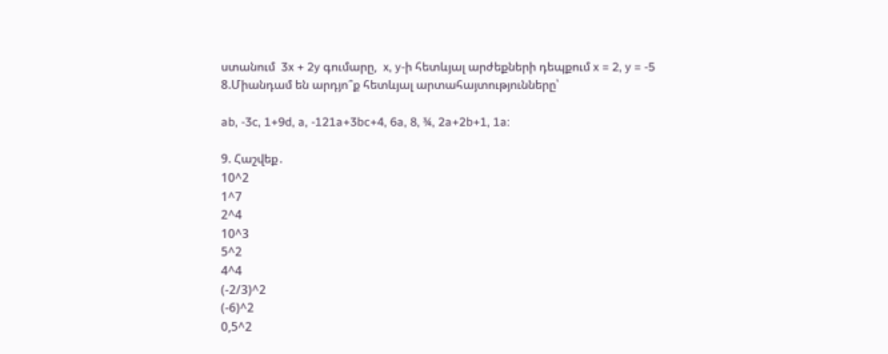ստանում  3x + 2y գումարը,  x, y-ի հետևյալ արժեքների դեպքում x = 2, y = -5
8.Միանդամ են արդյո՞ք հետևյալ արտահայտությունները՝

ab, -3c, 1+9d, a, -121a+3bc+4, 6a, 8, ¾, 2a+2b+1, 1a:

9. Հաշվեք․
10^2
1^7
2^4
10^3
5^2
4^4
(-2/3)^2
(-6)^2
0,5^2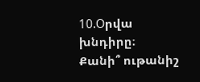10.Оրվա խնդիրը։
Քանի՞ ութանիշ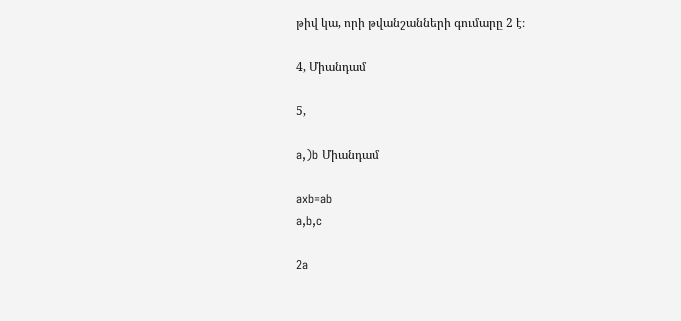թիվ կա, որի թվանշանների գումարը 2 է։

4, Միանդամ

5,

a,)b Միանդամ

axb=ab
a,b,c

2a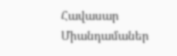Հավասար Միանդամաներ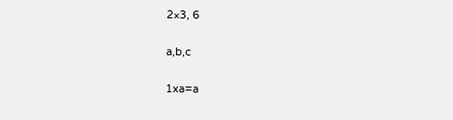2×3, 6

a,b,c

1xa=a